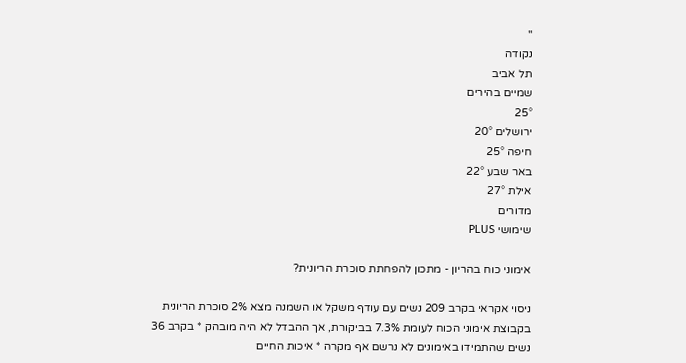''
נקודה
תל אביב
שמיים בהירים
25°
ירושלים 20°
חיפה 25°
באר שבע 22°
אילת 27°
מדורים
שימושי PLUS

אימוני כוח בהריון - מתכון להפחתת סוכרת הריונית?

ניסוי אקראי בקרב 209 נשים עם עודף משקל או השמנה מצא 2% סוכרת הריונית בקבוצת אימוני הכוח לעומת 7.3% בביקורת, אך ההבדל לא היה מובהק * בקרב 36 נשים שהתמידו באימונים לא נרשם אף מקרה * איכות החיים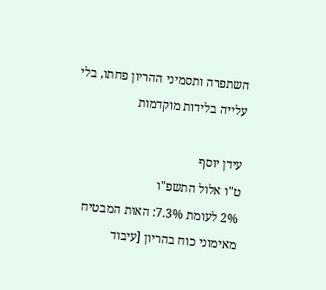השתפרה ותסמיני ההריון פחתו, בלי עלייה בלידות מוקדמות

עידן יוסף
ט"ו אלול התשפ"ו
2% לעומת 7.3%: האות המבטיח מאימוני כוח בהריון [עיבוד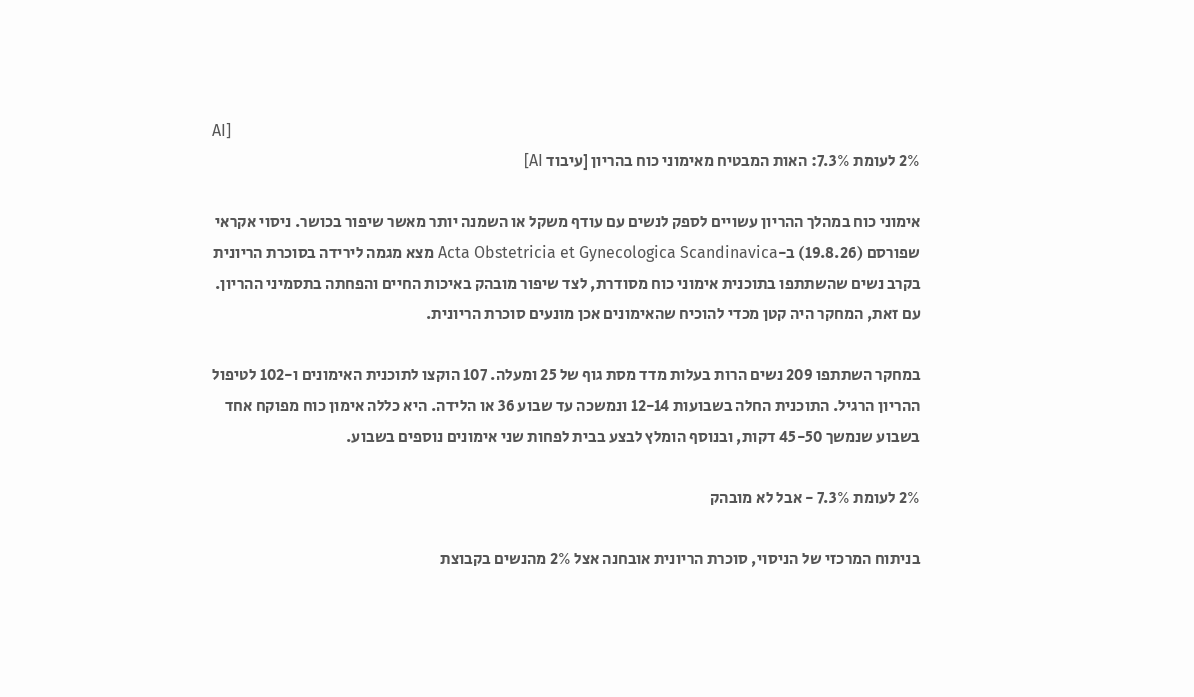AI]
2% לעומת 7.3%: האות המבטיח מאימוני כוח בהריון [עיבוד AI]

אימוני כוח במהלך ההריון עשויים לספק לנשים עם עודף משקל או השמנה יותר מאשר שיפור בכושר. ניסוי אקראי שפורסם (19.8.26) ב-Acta Obstetricia et Gynecologica Scandinavica מצא מגמה לירידה בסוכרת הריונית בקרב נשים שהשתתפו בתוכנית אימוני כוח מסודרת, לצד שיפור מובהק באיכות החיים והפחתה בתסמיני ההריון. עם זאת, המחקר היה קטן מכדי להוכיח שהאימונים אכן מונעים סוכרת הריונית.

במחקר השתתפו 209 נשים הרות בעלות מדד מסת גוף של 25 ומעלה. 107 הוקצו לתוכנית האימונים ו-102 לטיפול ההריון הרגיל. התוכנית החלה בשבועות 12-14 ונמשכה עד שבוע 36 או הלידה. היא כללה אימון כוח מפוקח אחד בשבוע שנמשך 45-50 דקות, ובנוסף הומלץ לבצע בבית לפחות שני אימונים נוספים בשבוע.

2% לעומת 7.3% - אבל לא מובהק

בניתוח המרכזי של הניסוי, סוכרת הריונית אובחנה אצל 2% מהנשים בקבוצת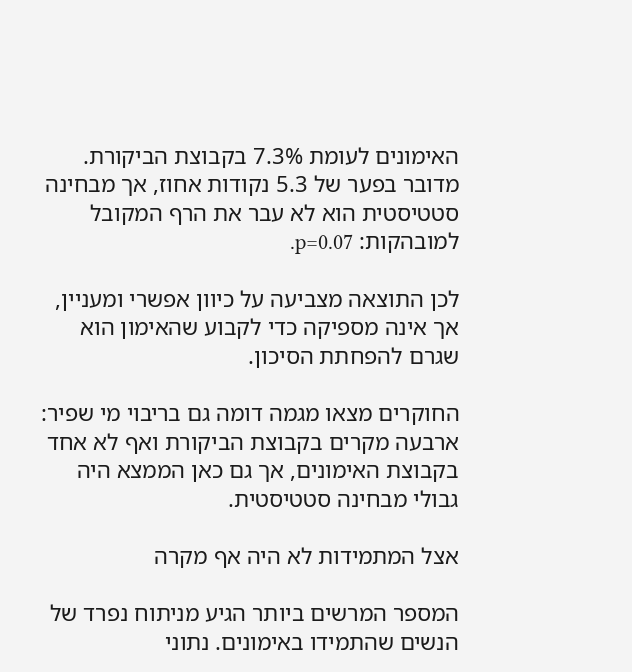האימונים לעומת 7.3% בקבוצת הביקורת. מדובר בפער של 5.3 נקודות אחוז, אך מבחינה סטטיסטית הוא לא עבר את הרף המקובל למובהקות: p=0.07.

לכן התוצאה מצביעה על כיוון אפשרי ומעניין, אך אינה מספיקה כדי לקבוע שהאימון הוא שגרם להפחתת הסיכון.

החוקרים מצאו מגמה דומה גם בריבוי מי שפיר: ארבעה מקרים בקבוצת הביקורת ואף לא אחד בקבוצת האימונים, אך גם כאן הממצא היה גבולי מבחינה סטטיסטית.

אצל המתמידות לא היה אף מקרה

המספר המרשים ביותר הגיע מניתוח נפרד של הנשים שהתמידו באימונים. נתוני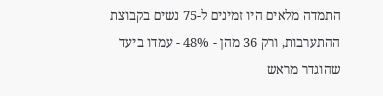התמדה מלאים היו זמינים ל-75 נשים בקבוצת ההתערבות, ורק 36 מהן - 48% - עמדו ביעד שהוגדר מראש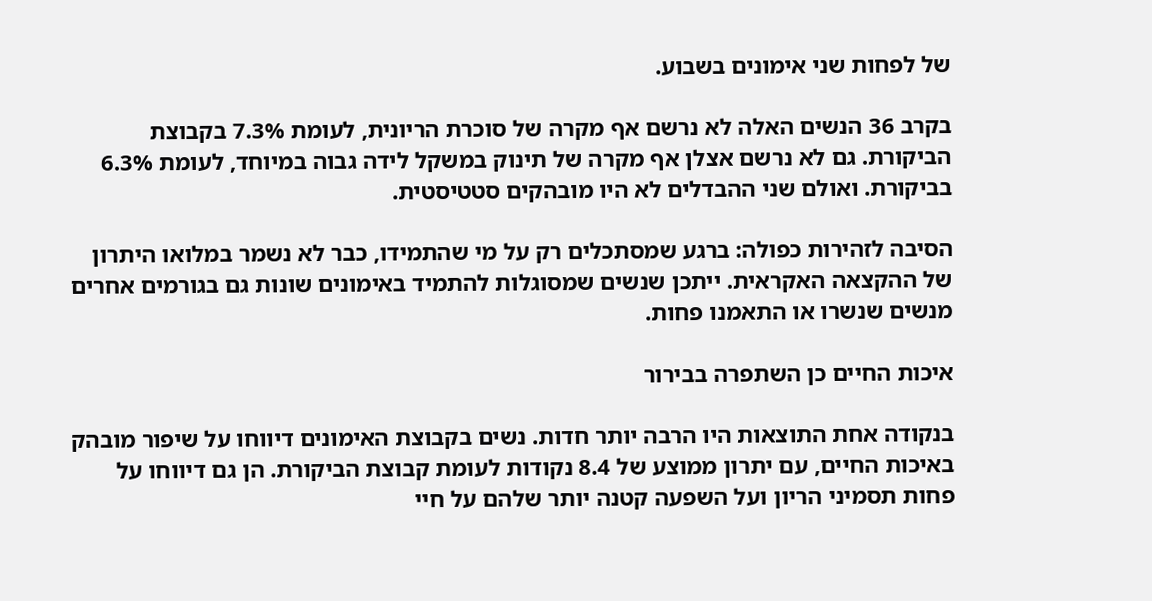של לפחות שני אימונים בשבוע.

בקרב 36 הנשים האלה לא נרשם אף מקרה של סוכרת הריונית, לעומת 7.3% בקבוצת הביקורת. גם לא נרשם אצלן אף מקרה של תינוק במשקל לידה גבוה במיוחד, לעומת 6.3% בביקורת. ואולם שני ההבדלים לא היו מובהקים סטטיסטית.

הסיבה לזהירות כפולה: ברגע שמסתכלים רק על מי שהתמידו, כבר לא נשמר במלואו היתרון של ההקצאה האקראית. ייתכן שנשים שמסוגלות להתמיד באימונים שונות גם בגורמים אחרים מנשים שנשרו או התאמנו פחות.

איכות החיים כן השתפרה בבירור

בנקודה אחת התוצאות היו הרבה יותר חדות. נשים בקבוצת האימונים דיווחו על שיפור מובהק באיכות החיים, עם יתרון ממוצע של 8.4 נקודות לעומת קבוצת הביקורת. הן גם דיווחו על פחות תסמיני הריון ועל השפעה קטנה יותר שלהם על חיי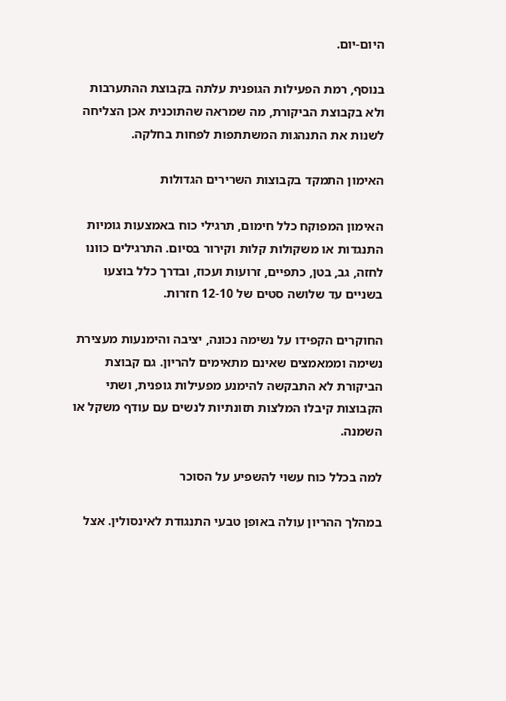היום-יום.

בנוסף, רמת הפעילות הגופנית עלתה בקבוצת ההתערבות ולא בקבוצת הביקורת, מה שמראה שהתוכנית אכן הצליחה לשנות את התנהגות המשתתפות לפחות בחלקה.

האימון התמקד בקבוצות השרירים הגדולות

האימון המפוקח כלל חימום, תרגילי כוח באמצעות גומיות התנגדות או משקולות קלות וקירור בסיום. התרגילים כוונו לחזה, גב, בטן, כתפיים, זרועות ועכוז, ובדרך כלל בוצעו בשניים עד שלושה סטים של 12-10 חזרות.

החוקרים הקפידו על נשימה נכונה, יציבה והימנעות מעצירת נשימה וממאמצים שאינם מתאימים להריון. גם קבוצת הביקורת לא התבקשה להימנע מפעילות גופנית, ושתי הקבוצות קיבלו המלצות תזונתיות לנשים עם עודף משקל או השמנה.

למה בכלל כוח עשוי להשפיע על הסוכר

במהלך ההריון עולה באופן טבעי התנגודת לאינסולין. אצל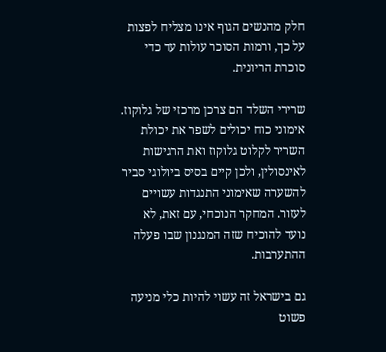חלק מהנשים הגוף אינו מצליח לפצות על כך, ורמות הסוכר עולות עד כדי סוכרת הריונית.

שרירי השלד הם צרכן מרכזי של גלוקוז. אימוני כוח יכולים לשפר את יכולת השריר לקלוט גלוקוז ואת הרגישות לאינסולין, ולכן קיים בסיס ביולוגי סביר להשערה שאימוני התנגדות עשויים לעזור. המחקר הנוכחי, עם זאת, לא נועד להוכיח שזה המנגנון שבו פעלה ההתערבות.

גם בישראל זה עשוי להיות כלי מניעה פשוט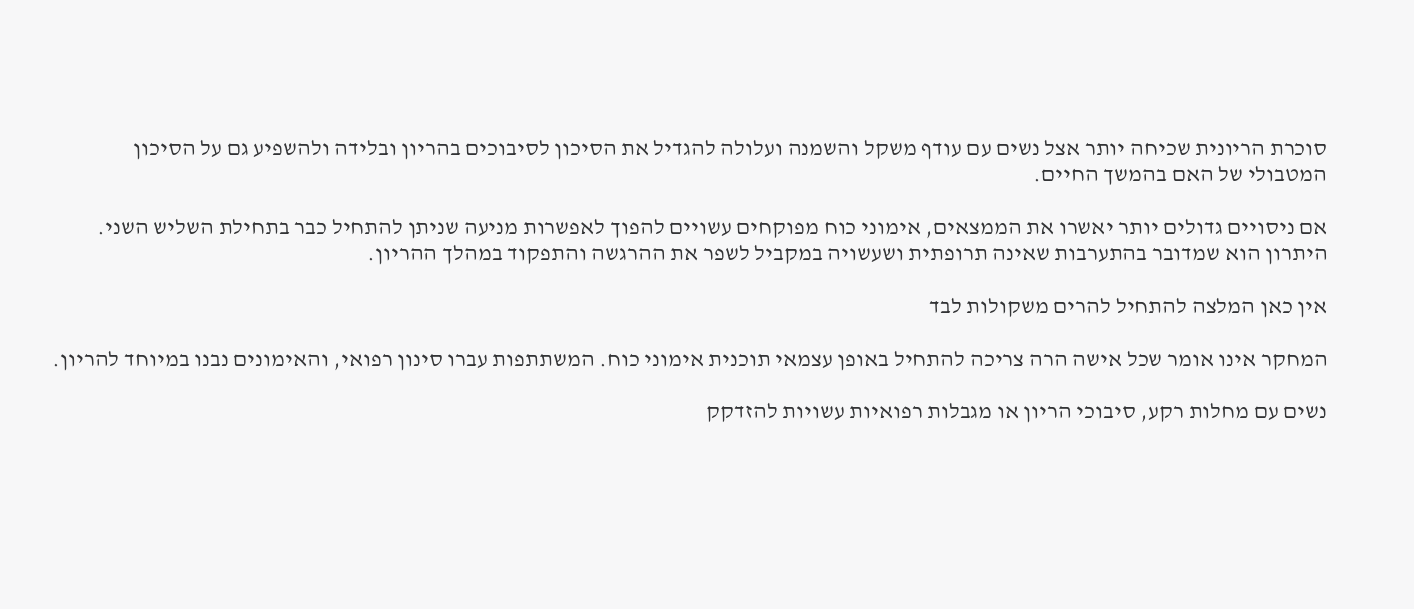סוכרת הריונית שכיחה יותר אצל נשים עם עודף משקל והשמנה ועלולה להגדיל את הסיכון לסיבוכים בהריון ובלידה ולהשפיע גם על הסיכון המטבולי של האם בהמשך החיים.

אם ניסויים גדולים יותר יאשרו את הממצאים, אימוני כוח מפוקחים עשויים להפוך לאפשרות מניעה שניתן להתחיל כבר בתחילת השליש השני. היתרון הוא שמדובר בהתערבות שאינה תרופתית ושעשויה במקביל לשפר את ההרגשה והתפקוד במהלך ההריון.

אין כאן המלצה להתחיל להרים משקולות לבד

המחקר אינו אומר שכל אישה הרה צריכה להתחיל באופן עצמאי תוכנית אימוני כוח. המשתתפות עברו סינון רפואי, והאימונים נבנו במיוחד להריון.

נשים עם מחלות רקע, סיבוכי הריון או מגבלות רפואיות עשויות להזדקק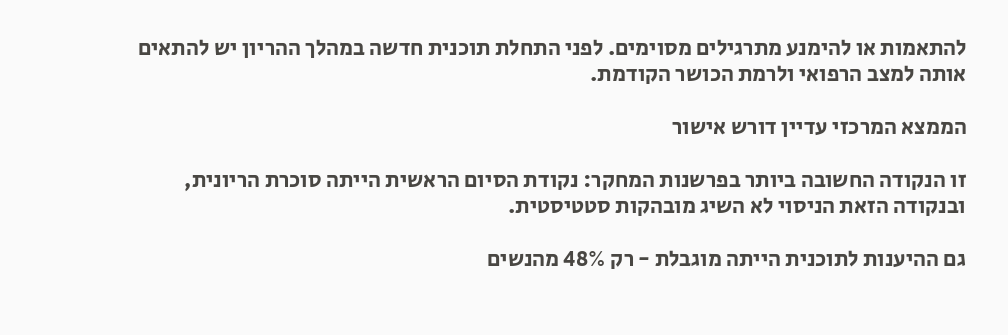להתאמות או להימנע מתרגילים מסוימים. לפני התחלת תוכנית חדשה במהלך ההריון יש להתאים אותה למצב הרפואי ולרמת הכושר הקודמת.

הממצא המרכזי עדיין דורש אישור

זו הנקודה החשובה ביותר בפרשנות המחקר: נקודת הסיום הראשית הייתה סוכרת הריונית, ובנקודה הזאת הניסוי לא השיג מובהקות סטטיסטית.

גם ההיענות לתוכנית הייתה מוגבלת - רק 48% מהנשים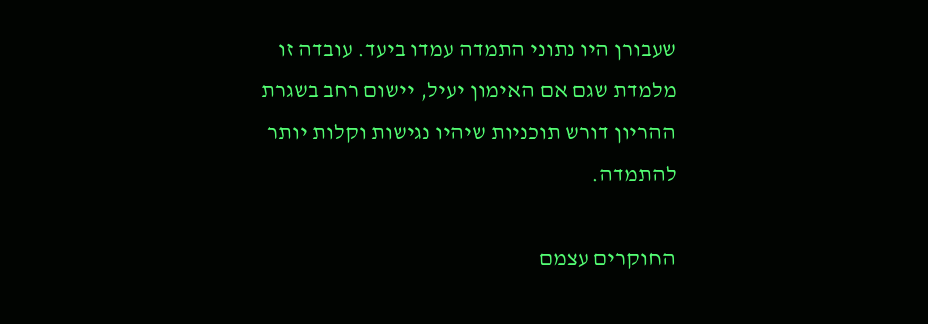שעבורן היו נתוני התמדה עמדו ביעד. עובדה זו מלמדת שגם אם האימון יעיל, יישום רחב בשגרת ההריון דורש תוכניות שיהיו נגישות וקלות יותר להתמדה.

החוקרים עצמם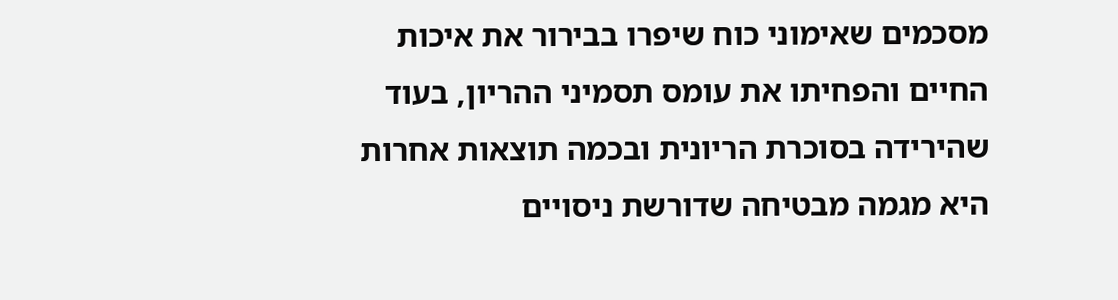מסכמים שאימוני כוח שיפרו בבירור את איכות החיים והפחיתו את עומס תסמיני ההריון, בעוד שהירידה בסוכרת הריונית ובכמה תוצאות אחרות היא מגמה מבטיחה שדורשת ניסויים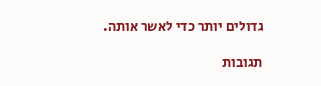גדולים יותר כדי לאשר אותה.

תגובות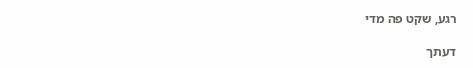רגע, שקט פה מדי

דעתך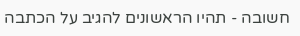חשובה - תהיו הראשונים להגיב על הכתבה